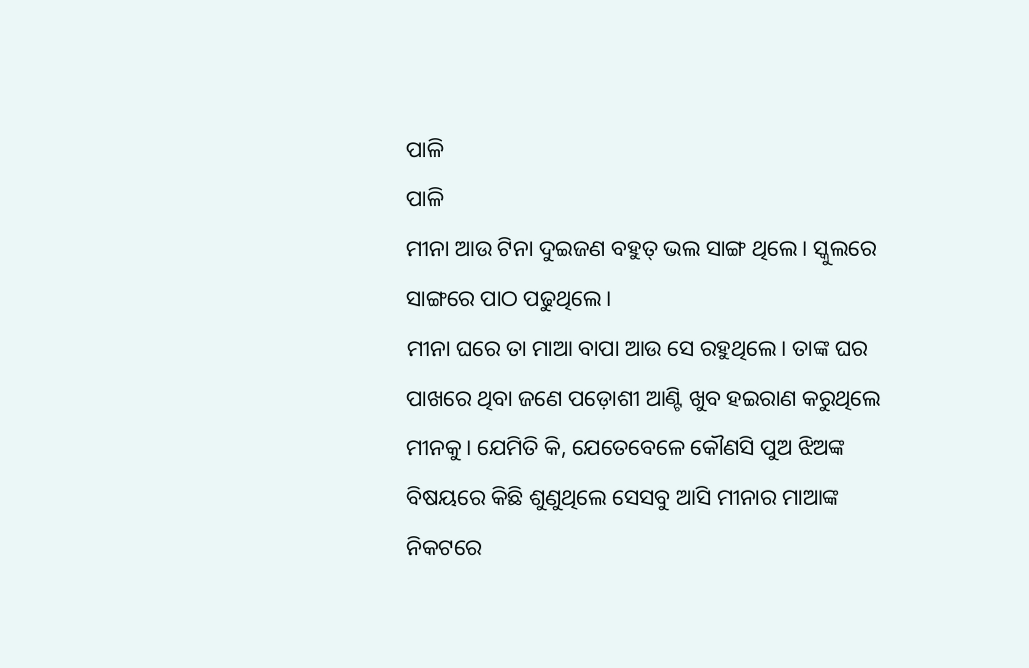ପାଳି
ପାଳି
ମୀନା ଆଉ ଟିନା ଦୁଇଜଣ ବହୁତ୍ ଭଲ ସାଙ୍ଗ ଥିଲେ। ସ୍କୁଲରେ ସାଙ୍ଗରେ ପାଠ ପଢୁଥିଲେ।
ମୀନା ଘରେ ତା ମାଆ ବାପା ଆଉ ସେ ରହୁଥିଲେ। ତାଙ୍କ ଘର ପାଖରେ ଥିବା ଜଣେ ପଡ଼ୋଶୀ ଆଣ୍ଟି ଖୁବ ହଇରାଣ କରୁଥିଲେ ମୀନକୁ। ଯେମିତି କି, ଯେତେବେଳେ କୌଣସି ପୁଅ ଝିଅଙ୍କ ବିଷୟରେ କିଛି ଶୁଣୁଥିଲେ ସେସବୁ ଆସି ମୀନାର ମାଆଙ୍କ ନିକଟରେ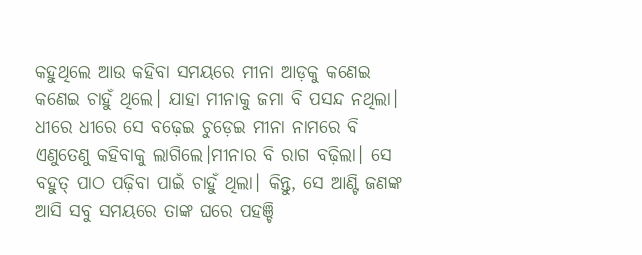କହୁଥିଲେ ଆଉ କହିବା ସମୟରେ ମୀନା ଆଡ଼କୁ କଣେଇ କଣେଇ ଚାହୁଁ ଥିଲେ। ଯାହା ମୀନାକୁ ଜମା ବି ପସନ୍ଦ ନଥିଲା। ଧୀରେ ଧୀରେ ସେ ବଢ଼େଇ ଚୁଡ଼େଇ ମୀନା ନାମରେ ବି ଏଣୁତେଣୁ କହିବାକୁ ଲାଗିଲେ।ମୀନାର ବି ରାଗ ବଢ଼ିଲା। ସେ ବହୁତ୍ ପାଠ ପଢ଼ିବା ପାଇଁ ଚାହୁଁ ଥିଲା। କିନ୍ତୁ, ସେ ଆଣ୍ଟି ଜଣଙ୍କ ଆସି ସବୁ ସମୟରେ ତାଙ୍କ ଘରେ ପହଞ୍ଚି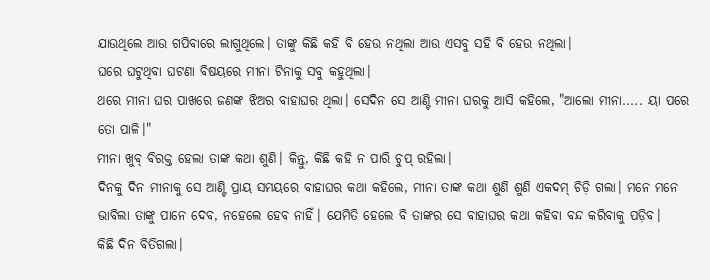ଯାଉଥିଲେ ଆଉ ଗପିବାରେ ଲାଗୁଥିଲେ। ତାଙ୍କୁ କିଛି କହି ବି ହେଉ ନଥିଲା ଆଉ ଏସବୁ ସହି ବି ହେଉ ନଥିଲା।
ଘରେ ଘଟୁଥିବା ଘଟଣା ବିଷୟରେ ମୀନା ଟିନାକୁ ସବୁ କହୁଥିଲା।
ଥରେ ମୀନା ଘର ପାଖରେ ଜଣଙ୍କ ଝିଅର ବାହାଘର ଥିଲା। ସେଦିନ ସେ ଆଣ୍ଟି ମୀନା ଘରକୁ ଆସି କହିଲେ, "ଆଲୋ ମୀନା..... ୟା ପରେ ତୋ ପାଳି।"
ମୀନା ଖୁବ୍ ବିରକ୍ତ ହେଲା ତାଙ୍କ କଥା ଶୁଣି। କିନ୍ତୁ, କିଛି କହି ନ ପାରି ଚୁପ୍ ରହିଲା।
ଦିନକୁ ଦିନ ମୀନାକୁ ସେ ଆଣ୍ଟି ପ୍ରାୟ ସମୟରେ ବାହାଘର କଥା କହିଲେ, ମୀନା ତାଙ୍କ କଥା ଶୁଣି ଶୁଣି ଏକଦମ୍ ଚିଡ଼ି ଗଲା। ମନେ ମନେ ଭାବିଲା ତାଙ୍କୁ ପାନେ ଦେବ, ନହେଲେ ହେବ ନାହିଁ। ଯେମିତି ହେଲେ ବି ତାଙ୍କର ସେ ବାହାଘର କଥା କହିବା ବନ୍ଦ କରିବାକୁ ପଡ଼ିବ।
କିଛି ଦିନ ବିତିଗଲା।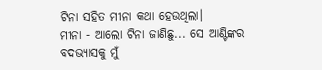ଟିନା ସହିତ ମୀନା କଥା ହେଉଥିଲା।
ମୀନା - ଆଲୋ ଟିନା ଜାଣିଛୁ... ସେ ଆଣ୍ଟିଙ୍କର ବଦଭ୍ୟାସକୁ ମୁଁ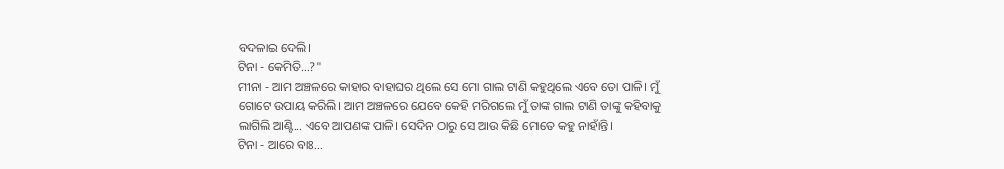ବଦଳାଇ ଦେଲି।
ଟିନା - କେମିତି...?"
ମୀନା - ଆମ ଅଞ୍ଚଳରେ କାହାର ବାହାଘର ଥିଲେ ସେ ମୋ ଗାଲ ଟାଣି କହୁଥିଲେ ଏବେ ତୋ ପାଳି। ମୁଁ ଗୋଟେ ଉପାୟ କରିଲି। ଆମ ଅଞ୍ଚଳରେ ଯେବେ କେହି ମରିଗଲେ ମୁଁ ତାଙ୍କ ଗାଲ ଟାଣି ତାଙ୍କୁ କହିବାକୁ ଲାଗିଲି ଆଣ୍ଟି... ଏବେ ଆପଣଙ୍କ ପାଳି। ସେଦିନ ଠାରୁ ସେ ଆଉ କିଛି ମୋତେ କହୁ ନାହାଁନ୍ତି।
ଟିନା - ଆରେ ବାଃ...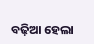ବଢ଼ିଆ ହେଲା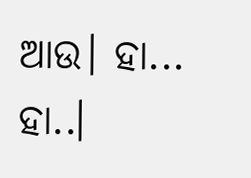ଆଉ। ହା... ହା..।